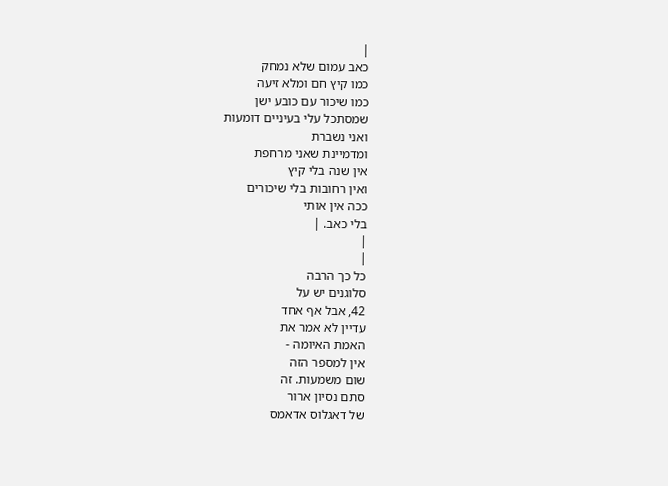|
כאב עמום שלא נמחק
כמו קיץ חם ומלא זיעה
כמו שיכור עם כובע ישן
שמסתכל עלי בעיניים דומעות
ואני נשברת
ומדמיינת שאני מרחפת
אין שנה בלי קיץ
ואין רחובות בלי שיכורים
ככה אין אותי
בלי כאב. |
|
|
כל כך הרבה
סלוגנים יש על
42, אבל אף אחד
עדיין לא אמר את
האמת האיומה -
אין למספר הזה
שום משמעות. זה
סתם נסיון ארור
של דאגלוס אדאמס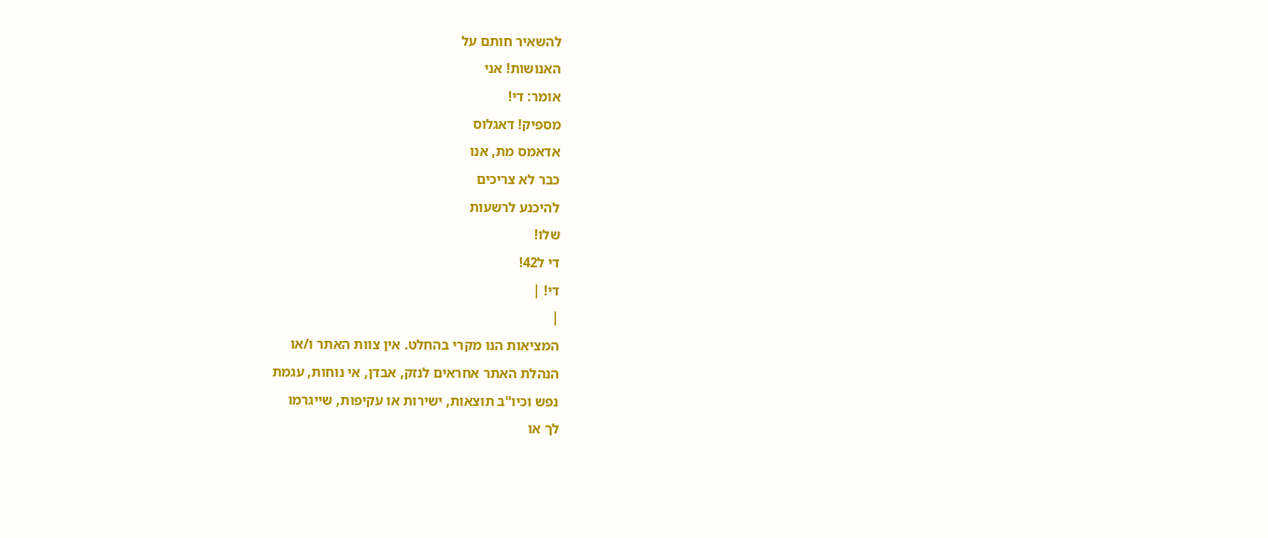להשאיר חותם על
האנושות! אני
אומר: די!
מספיק! דאגלוס
אדאמס מת, אנו
כבר לא צריכים
להיכנע לרשעות
שלו!
די ל42!
די! |
|
המציאות הנו מקרי בהחלט. אין צוות האתר ו/או
הנהלת האתר אחראים לנזק, אבדן, אי נוחות, עגמת
נפש וכיו''ב תוצאות, ישירות או עקיפות, שייגרמו
לך או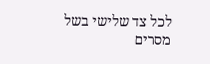לכל צד שלישי בשל מסרים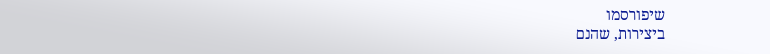שיפורסמו
ביצירות, שהנם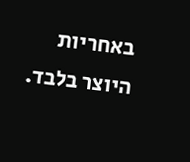באחריות היוצר בלבד.